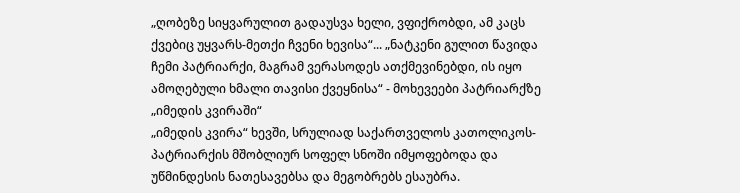„ღობეზე სიყვარულით გადაუსვა ხელი, ვფიქრობდი, ამ კაცს ქვებიც უყვარს-მეთქი ჩვენი ხევისა“... „ნატკენი გულით წავიდა ჩემი პატრიარქი, მაგრამ ვერასოდეს ათქმევინებდი, ის იყო ამოღებული ხმალი თავისი ქვეყნისა“ - მოხევეები პატრიარქზე „იმედის კვირაში“
„იმედის კვირა“ ხევში, სრულიად საქართველოს კათოლიკოს-პატრიარქის მშობლიურ სოფელ სნოში იმყოფებოდა და უწმინდესის ნათესავებსა და მეგობრებს ესაუბრა.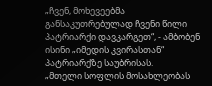„ჩვენ, მოხევეებმა განსაკუთრებულად ჩვენი წილი პატრიარქი დავკარგეთ“, - ამბობენ ისინი „იმედის კვირასთან“ პატრიარქზე საუბრისას.
„მთელი სოფლის მოსახლეობას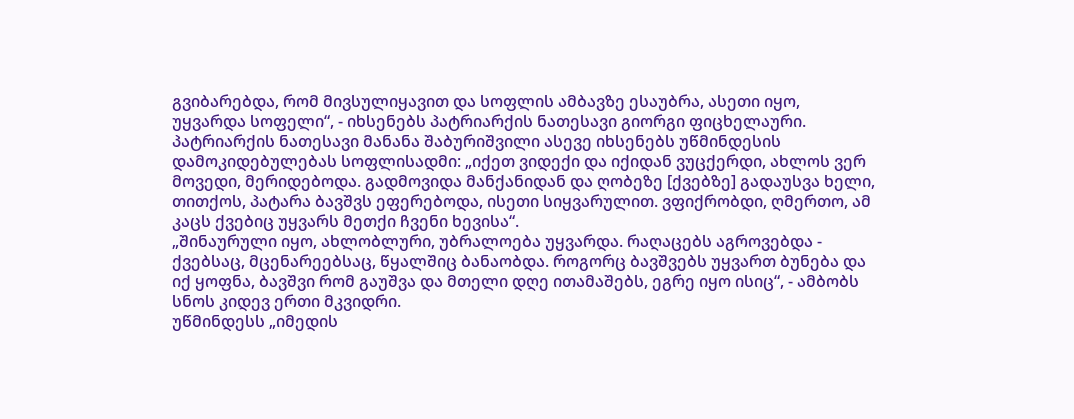გვიბარებდა, რომ მივსულიყავით და სოფლის ამბავზე ესაუბრა, ასეთი იყო, უყვარდა სოფელი“, - იხსენებს პატრიარქის ნათესავი გიორგი ფიცხელაური.
პატრიარქის ნათესავი მანანა შაბურიშვილი ასევე იხსენებს უწმინდესის დამოკიდებულებას სოფლისადმი: „იქეთ ვიდექი და იქიდან ვუცქერდი, ახლოს ვერ მოვედი, მერიდებოდა. გადმოვიდა მანქანიდან და ღობეზე [ქვებზე] გადაუსვა ხელი, თითქოს, პატარა ბავშვს ეფერებოდა, ისეთი სიყვარულით. ვფიქრობდი, ღმერთო, ამ კაცს ქვებიც უყვარს მეთქი ჩვენი ხევისა“.
„შინაურული იყო, ახლობლური, უბრალოება უყვარდა. რაღაცებს აგროვებდა - ქვებსაც, მცენარეებსაც, წყალშიც ბანაობდა. როგორც ბავშვებს უყვართ ბუნება და იქ ყოფნა, ბავშვი რომ გაუშვა და მთელი დღე ითამაშებს, ეგრე იყო ისიც“, - ამბობს სნოს კიდევ ერთი მკვიდრი.
უწმინდესს „იმედის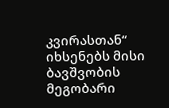კვირასთან“ იხსენებს მისი ბავშვობის მეგობარი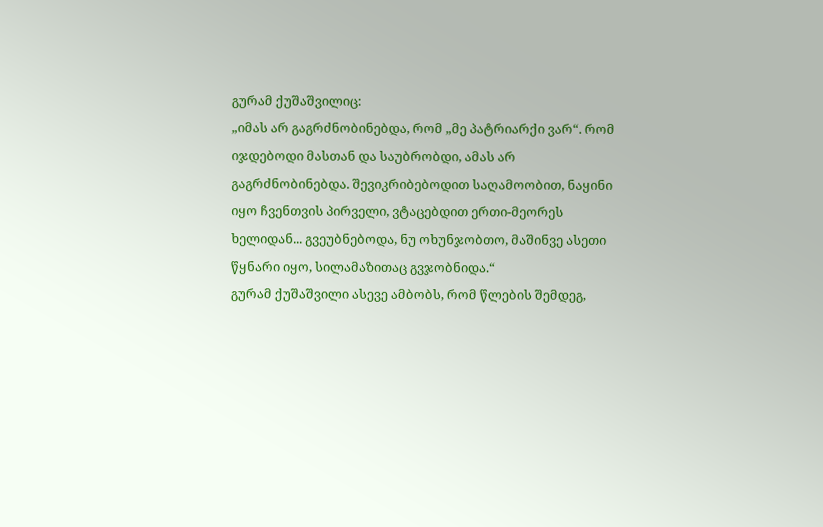გურამ ქუშაშვილიც:
„იმას არ გაგრძნობინებდა, რომ „მე პატრიარქი ვარ“. რომ იჯდებოდი მასთან და საუბრობდი, ამას არ გაგრძნობინებდა. შევიკრიბებოდით საღამოობით, ნაყინი იყო ჩვენთვის პირველი, ვტაცებდით ერთი-მეორეს ხელიდან... გვეუბნებოდა, ნუ ოხუნჯობთო, მაშინვე ასეთი წყნარი იყო, სილამაზითაც გვჯობნიდა.“
გურამ ქუშაშვილი ასევე ამბობს, რომ წლების შემდეგ,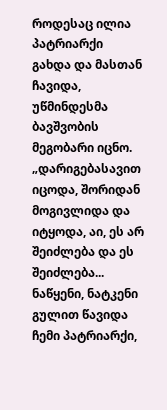როდესაც ილია პატრიარქი გახდა და მასთან ჩავიდა, უწმინდესმა ბავშვობის მეგობარი იცნო.
„დარიგებასავით იცოდა, შორიდან მოგივლიდა და იტყოდა, აი, ეს არ შეიძლება და ეს შეიძლება...
ნაწყენი, ნატკენი გულით წავიდა ჩემი პატრიარქი,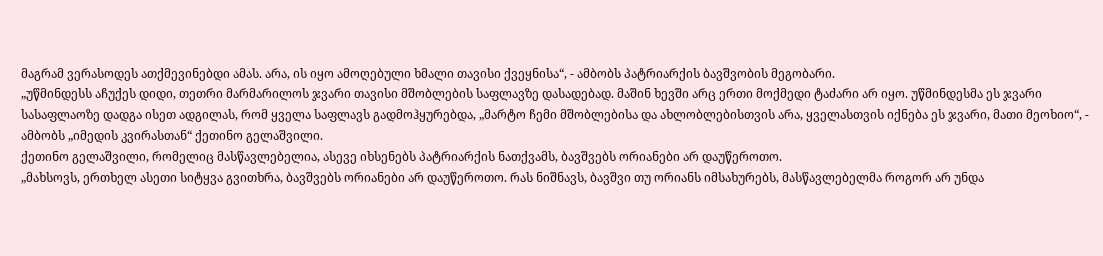მაგრამ ვერასოდეს ათქმევინებდი ამას. არა, ის იყო ამოღებული ხმალი თავისი ქვეყნისა“, - ამბობს პატრიარქის ბავშვობის მეგობარი.
„უწმინდესს აჩუქეს დიდი, თეთრი მარმარილოს ჯვარი თავისი მშობლების საფლავზე დასადებად. მაშინ ხევში არც ერთი მოქმედი ტაძარი არ იყო. უწმინდესმა ეს ჯვარი სასაფლაოზე დადგა ისეთ ადგილას, რომ ყველა საფლავს გადმოჰყურებდა, „მარტო ჩემი მშობლებისა და ახლობლებისთვის არა, ყველასთვის იქნება ეს ჯვარი, მათი მეოხიო“, - ამბობს „იმედის კვირასთან“ ქეთინო გელაშვილი.
ქეთინო გელაშვილი, რომელიც მასწავლებელია, ასევე იხსენებს პატრიარქის ნათქვამს, ბავშვებს ორიანები არ დაუწეროთო.
„მახსოვს, ერთხელ ასეთი სიტყვა გვითხრა, ბავშვებს ორიანები არ დაუწეროთო. რას ნიშნავს, ბავშვი თუ ორიანს იმსახურებს, მასწავლებელმა როგორ არ უნდა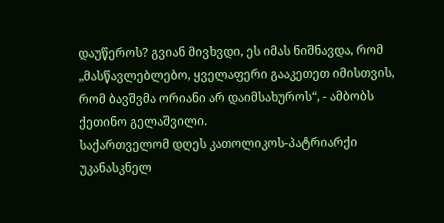დაუწეროს? გვიან მივხვდი, ეს იმას ნიშნავდა, რომ „მასწავლებლებო, ყველაფერი გააკეთეთ იმისთვის, რომ ბავშვმა ორიანი არ დაიმსახუროს“, - ამბობს ქეთინო გელაშვილი.
საქართველომ დღეს კათოლიკოს-პატრიარქი უკანასკნელ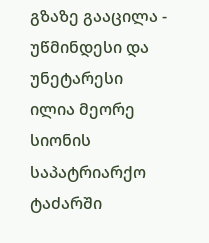გზაზე გააცილა - უწმინდესი და უნეტარესი ილია მეორე სიონის საპატრიარქო ტაძარში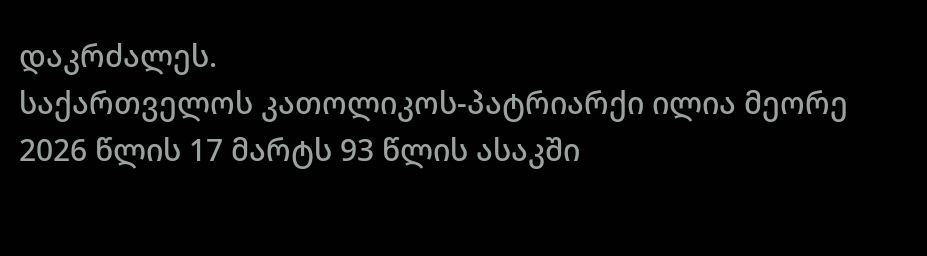დაკრძალეს.
საქართველოს კათოლიკოს-პატრიარქი ილია მეორე 2026 წლის 17 მარტს 93 წლის ასაკში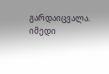გარდაიცვალა.
იმედი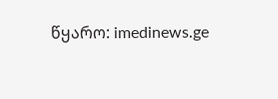წყარო: imedinews.ge